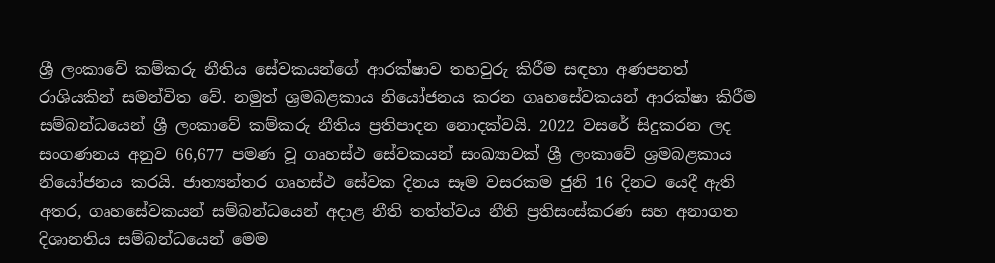ශ්‍රී ලංකාවේ කම්කරු නීතිය සේවකයන්ගේ ආරක්ෂාව තහවුරු කිරීම සඳහා අණපනත් රාශියකින් සමන්විත වේ. නමුත් ශ්‍රමබළකාය නියෝජනය කරන ගෘහසේවකයන් ආරක්ෂා කිරීම සම්බන්ධයෙන් ශ්‍රී ලංකාවේ කම්කරු නීතිය ප්‍රතිපාදන නොදක්වයි. 2022 වසරේ සිදුකරන ලද සංගණනය අනුව 66,677 පමණ වූ ගෘහස්ථ සේවකයන් සංඛ්‍යාවක් ශ්‍රී ලංකාවේ ශ්‍රමබළකාය නියෝජනය කරයි. ජාත්‍යන්තර ගෘහස්ථ සේවක දිනය සෑම වසරකම ජුනි 16 දිනට යෙදී ඇති අතර, ගෘහසේවකයන් සම්බන්ධයෙන් අදාළ නීති තත්ත්වය නීති ප්‍රතිසංස්කරණ සහ අනාගත දිශානතිය සම්බන්ධයෙන් මෙම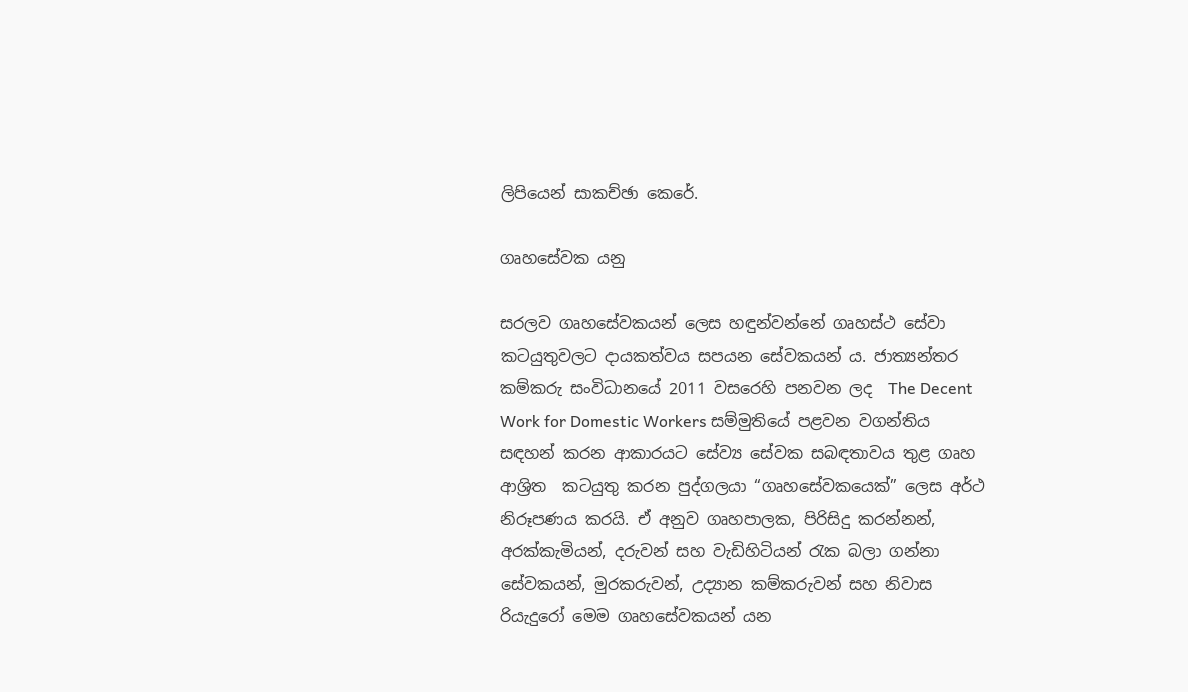ලිපියෙන් සාකච්ඡා කෙරේ.

ගෘහසේවක යනු

සරලව ගෘහසේවකයන් ලෙස හඳුන්වන්නේ ගෘහස්ථ සේවා කටයුතුවලට දායකත්වය සපයන සේවකයන් ය. ජාත්‍යන්තර කම්කරු සංවිධානයේ 2011 වසරෙහි පනවන ලද  The Decent Work for Domestic Workers සම්මුතියේ පළවන වගන්තිය සඳහන් කරන ආකාරයට සේව්‍ය සේවක සබඳතාවය තුළ ගෘහ ආශ්‍රිත  කටයුතු කරන පුද්ගලයා “ගෘහසේවකයෙක්” ලෙස අර්ථ නිරූපණය කරයි. ඒ අනුව ගෘහපාලක, පිරිසිදු කරන්නන්, අරක්කැමියන්, දරුවන් සහ වැඩිහිටියන් රැක බලා ගන්නා සේවකයන්, මුරකරුවන්, උද්‍යාන කම්කරුවන් සහ නිවාස රියැදුරෝ මෙම ගෘහසේවකයන් යන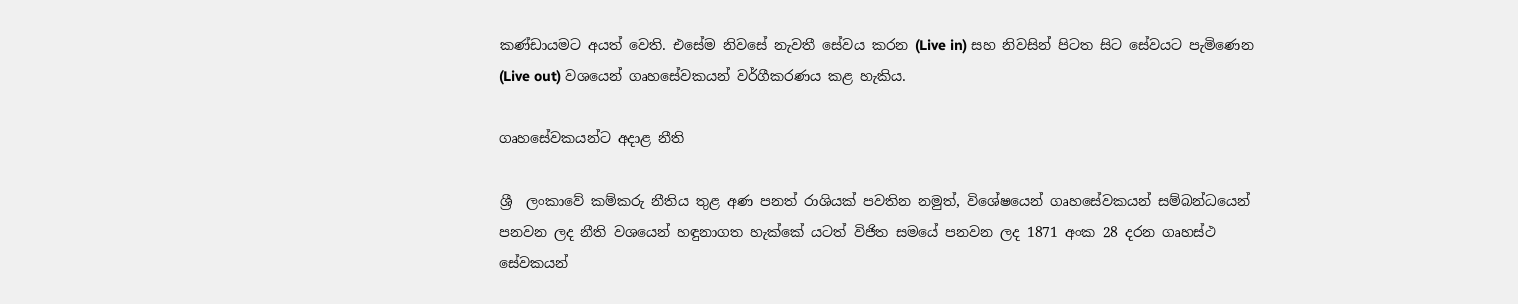කණ්ඩායමට අයත් වෙති. එසේම නිවසේ නැවතී සේවය කරන (Live in) සහ නිවසින් පිටත සිට සේවයට පැමිණෙන (Live out) වශයෙන් ගෘහසේවකයන් වර්ගීකරණය කළ හැකිය.

ගෘහසේවකයන්ට අදාළ නීති

ශ්‍රී  ලංකාවේ කම්කරු නීතිය තුළ අණ පනත් රාශියක් පවතින නමුත්, විශේෂයෙන් ගෘහසේවකයන් සම්බන්ධයෙන් පනවන ලද නීති වශයෙන් හඳුනාගත හැක්කේ යටත් විජිත සමයේ පනවන ලද 1871 අංක 28 දරන ගෘහස්ථ සේවකයන්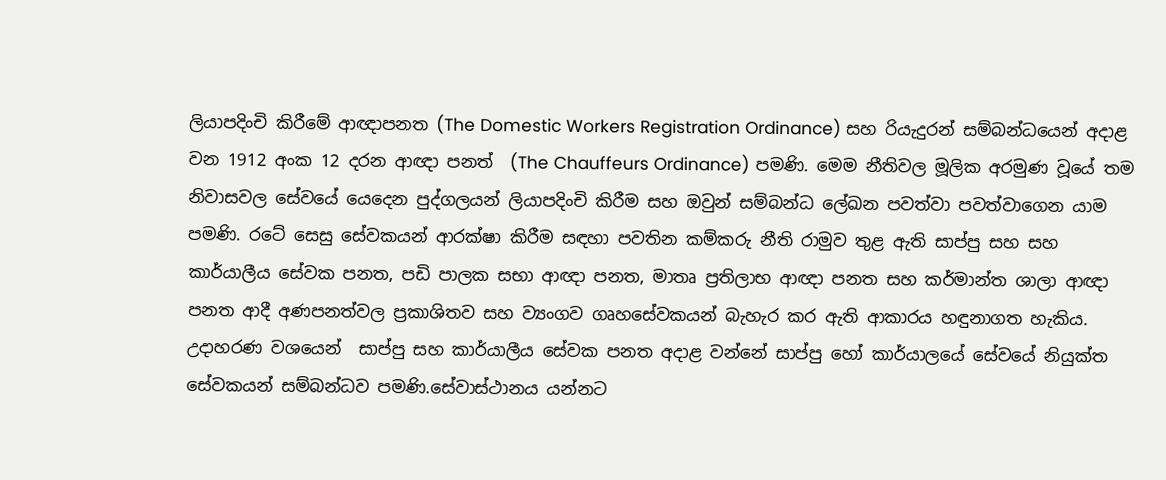ලියාපදිංචි කිරීමේ ආඥාපනත (The Domestic Workers Registration Ordinance) සහ රියැදුරන් සම්බන්ධයෙන් අදාළ වන 1912 අංක 12 දරන ආඥා පනත්  (The Chauffeurs Ordinance) පමණි. මෙම නීතිවල මූලික අරමුණ වූයේ තම නිවාසවල සේවයේ යෙදෙන පුද්ගලයන් ලියාපදිංචි කිරීම සහ ඔවුන් සම්බන්ධ ලේඛන පවත්වා පවත්වාගෙන යාම පමණි. රටේ සෙසු සේවකයන් ආරක්ෂා කිරීම සඳහා පවතින කම්කරු නීති රාමුව තුළ ඇති සාප්පු සහ සහ කාර්යාලීය සේවක පනත, පඩි පාලක සභා ආඥා පනත, මාතෘ ප්‍රතිලාභ ආඥා පනත සහ කර්මාන්ත ශාලා ආඥා පනත ආදී අණපනත්වල ප්‍රකාශිතව සහ ව්‍යංගව ගෘහසේවකයන් බැහැර කර ඇති ආකාරය හඳුනාගත හැකිය. උදාහරණ වශයෙන්  සාප්පු සහ කාර්යාලීය සේවක පනත අදාළ වන්නේ සාප්පු හෝ කාර්යාලයේ සේවයේ නියුක්ත සේවකයන් සම්බන්ධව පමණි.සේවාස්ථානය යන්නට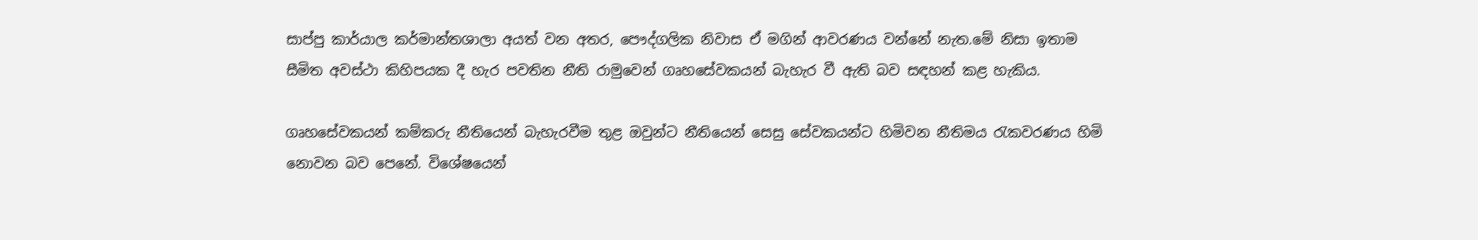සාප්පු කාර්යාල කර්මාන්තශාලා අයත් වන අතර, පෞද්ගලික නිවාස ඒ මගින් ආවරණය වන්නේ නැත.මේ නිසා ඉතාම සීමිත අවස්ථා කිහිපයක දී හැර පවතින නීති රාමුවෙන් ගෘහසේවකයන් බැහැර වී ඇති බව සඳහන් කළ හැකිය.

ගෘහසේවකයන් කම්කරු නීතියෙන් බැහැරවීම තුළ ඔවුන්ට නීතියෙන් සෙසු සේවකයන්ට හිමිවන නීතිමය රැකවරණය හිමි නොවන බව පෙනේ. විශේෂයෙන්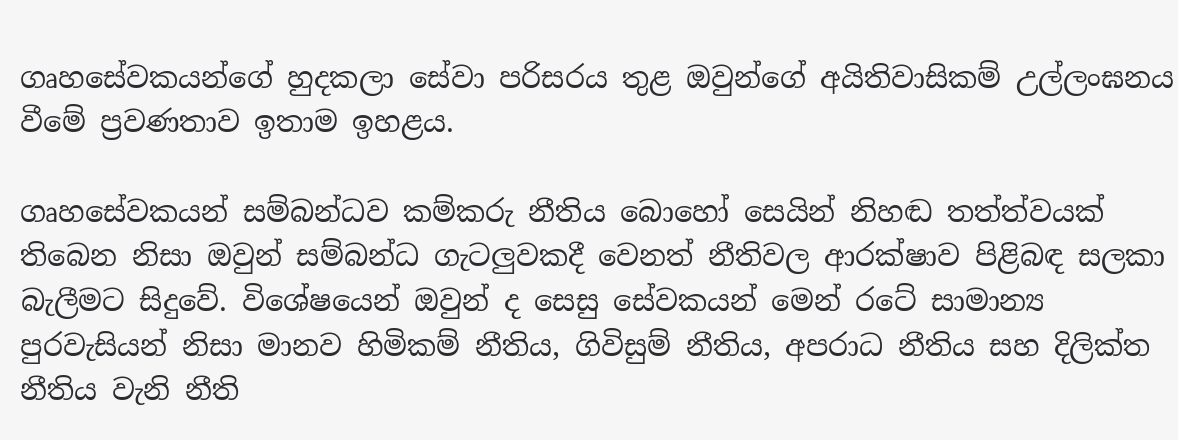ගෘහසේවකයන්ගේ හුදකලා සේවා පරිසරය තුළ ඔවුන්ගේ අයිතිවාසිකම් උල්ලංඝනය වීමේ ප්‍රවණතාව ඉතාම ඉහළය.

ගෘහසේවකයන් සම්බන්ධව කම්කරු නීතිය බොහෝ සෙයින් නිහඬ තත්ත්වයක් තිබෙන නිසා ඔවුන් සම්බන්ධ ගැටලුවකදී වෙනත් නීතිවල ආරක්ෂාව පිළිබඳ සලකා බැලීමට සිදුවේ. විශේෂයෙන් ඔවුන් ද සෙසු සේවකයන් මෙන් රටේ සාමාන්‍ය පුරවැසියන් නිසා මානව හිමිකම් නීතිය, ගිවිසුම් නීතිය, අපරාධ නීතිය සහ දිලික්ත නීතිය වැනි නීති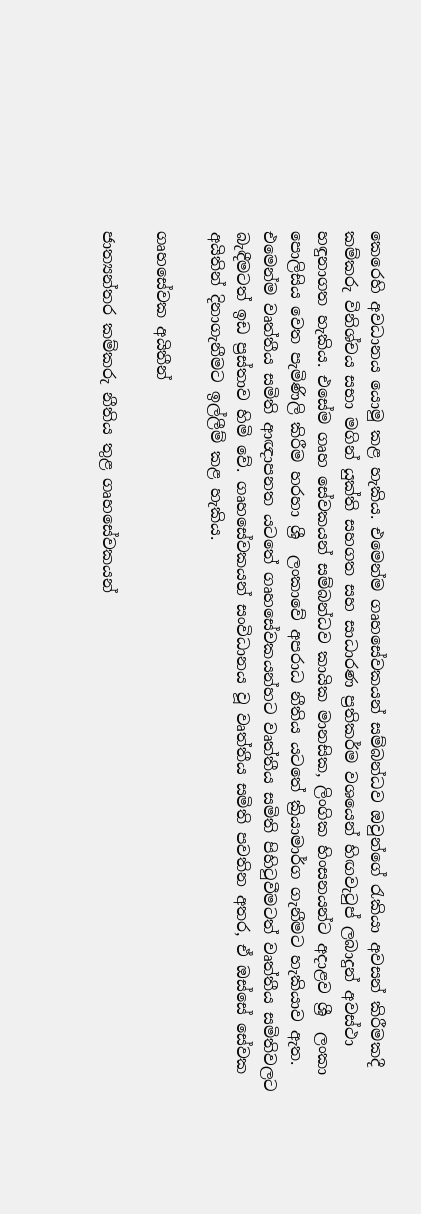කෙරෙහි අවධානය යොමු කළ හැකිය. එමෙන්ම ගෘහසේවකයන් සම්බන්ධව ඔවුන්ගේ රැකියා අවසන් කිරීමකදී කම්කරු විනිශ්චය සභා මගින් යුක්ති සහගත සහ සාධාරණ ප්‍රතිකර්ම වශයෙන් හිඟවැටුප් ලබාදුන් අවස්ථා හඳුනාගත හැකිය. එසේම ගෘහ සේවකයන් සම්බන්ධව කායික මානසික, ලිංගික හිංසනයන්ට අදාළව ශ්‍රී  ලංකා පොලිසිය වෙත පැමිණිලි කිරීම හරහා ශ්‍රී  ලංකාවේ අපරාධ නීතිය යටතේ ක්‍රියාමාර්ග ගැනීමට හැකියාව ඇත. එමෙන්ම වෘත්තීය සමිති ආඥාපනත යටතේ ගෘහසේවකයන්හට වෘත්තීය සමිති පිහිටුවීමටත් වෘත්තීය සමිතිවලට බැඳීමටත් ඉඩ ප්‍රස්තාව හිමි වේ. ගෘහසේවකයන් සංවිධානය වූ වෘත්තීය සමිති පවතින අතර, ඒ ඔස්සේ සේවක අයිතින් දිනාගැනීමට ඉල්ලීම් කළ හැකිය.

ගෘහසේවක අයිතීන්

ජාත්‍යන්තර කම්කරු නීතිය තුළ ගෘහසේවකයන්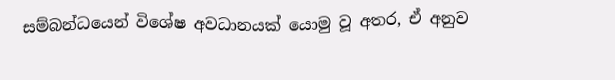සම්බන්ධයෙන් විශේෂ අවධානයක් යොමු වූ අතර, ඒ අනුව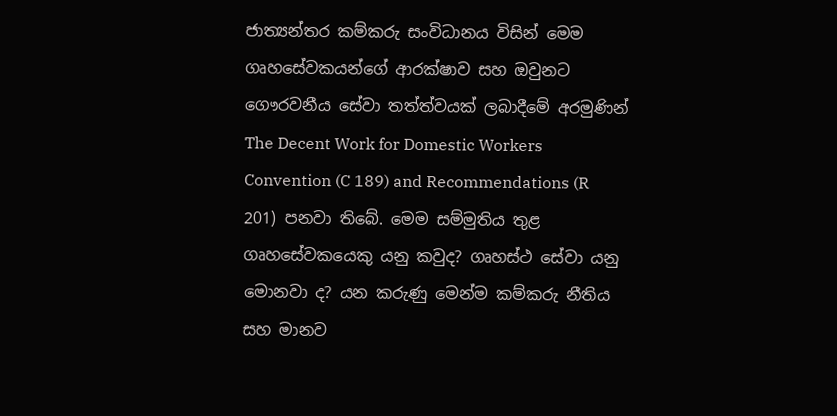ජාත්‍යන්තර කම්කරු සංවිධානය විසින් මෙම ගෘහසේවකයන්ගේ ආරක්ෂාව සහ ඔවුනට ගෞරවනීය සේවා තත්ත්වයක් ලබාදීමේ අරමුණින් The Decent Work for Domestic Workers Convention (C 189) and Recommendations (R 201) පනවා තිබේ. මෙම සම්මුතිය තුළ ගෘහසේවකයෙකු යනු කවුද? ගෘහස්ථ සේවා යනු මොනවා ද? යන කරුණු මෙන්ම කම්කරු නීතිය සහ මානව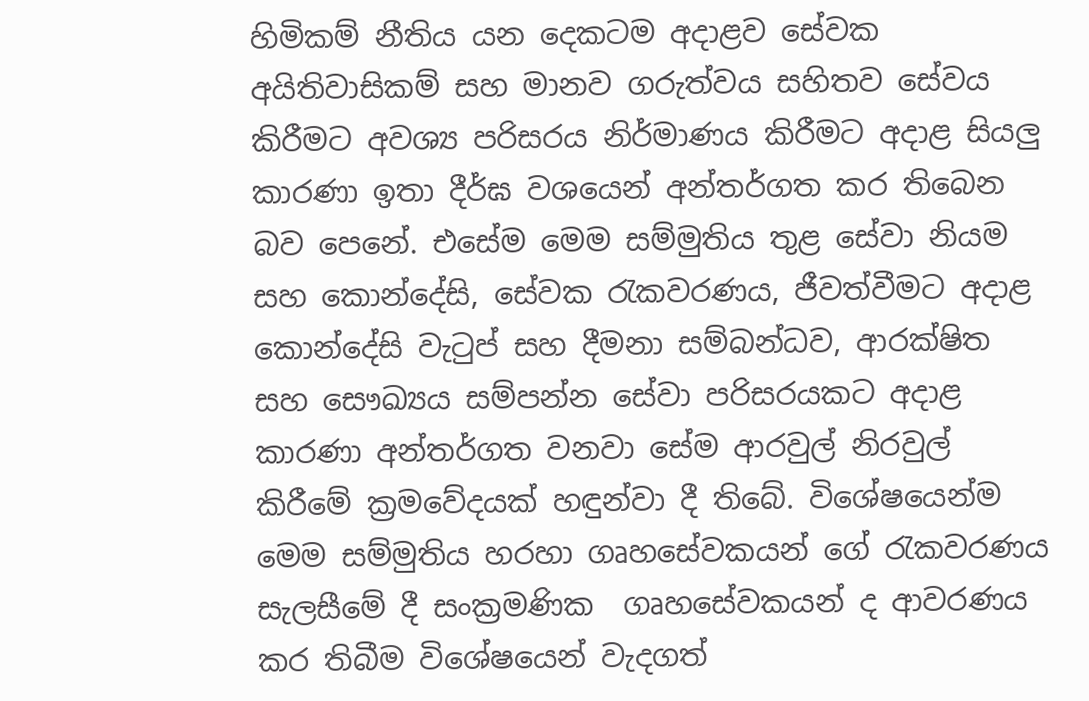හිමිකම් නීතිය යන දෙකටම අදාළව සේවක අයිතිවාසිකම් සහ මානව ගරුත්වය සහිතව සේවය කිරීමට අවශ්‍ය පරිසරය නිර්මාණය කිරීමට අදාළ සියලු කාරණා ඉතා දීර්ඝ වශයෙන් අන්තර්ගත කර තිබෙන බව පෙනේ. එසේම මෙම සම්මුතිය තුළ සේවා නියම සහ කොන්දේසි, සේවක රැකවරණය, ජීවත්වීමට අදාළ කොන්දේසි වැටුප් සහ දීමනා සම්බන්ධව, ආරක්ෂිත සහ සෞඛ්‍යය සම්පන්න සේවා පරිසරයකට අදාළ කාරණා අන්තර්ගත වනවා සේම ආරවුල් නිරවුල් කිරීමේ ක්‍රමවේදයක් හඳුන්වා දී තිබේ. විශේෂයෙන්ම මෙම සම්මුතිය හරහා ගෘහසේවකයන් ගේ රැකවරණය සැලසීමේ දී සංක්‍රමණික  ගෘහසේවකයන් ද ආවරණය කර තිබීම විශේෂයෙන් වැදගත්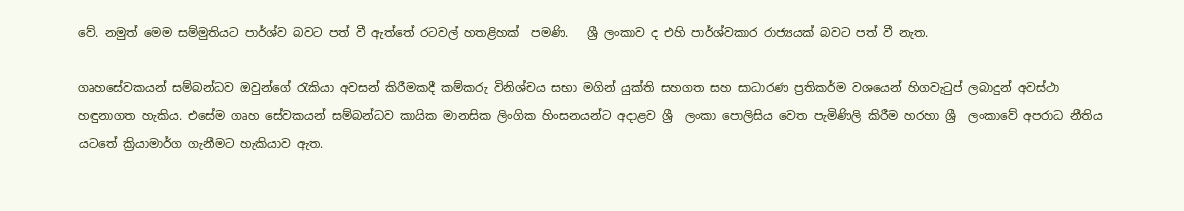වේ. නමුත් මෙම සම්මුතියට පාර්ශ්ව බවට පත් වී ඇත්තේ රටවල් හතළිහක්  පමණි.   ශ්‍රී ලංකාව ද එහි පාර්ශ්වකාර රාජ්‍යයක් බවට පත් වී නැත.

ගෘහසේවකයන් සම්බන්ධව ඔවුන්ගේ රැකියා අවසන් කිරීමකදී කම්කරු විනිශ්චය සභා මගින් යුක්ති සහගත සහ සාධාරණ ප්‍රතිකර්ම වශයෙන් හිගවැටුප් ලබාදුන් අවස්ථා හඳුනාගත හැකිය. එසේම ගෘහ සේවකයන් සම්බන්ධව කායික මානසික ලිංගික හිංසනයන්ට අදාළව ශ්‍රී  ලංකා පොලිසිය වෙත පැමිණිලි කිරීම හරහා ශ්‍රී  ලංකාවේ අපරාධ නීතිය යටතේ ක්‍රියාමාර්ග ගැනීමට හැකියාව ඇත.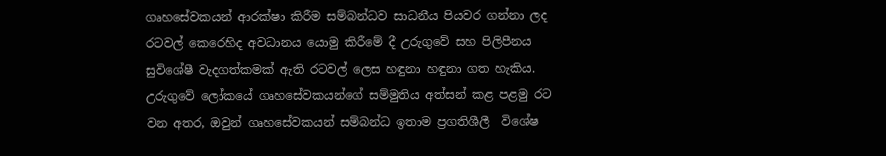ගෘහසේවකයන් ආරක්ෂා කිරීම සම්බන්ධව සාධනීය පියවර ගන්නා ලද රටවල් කෙරෙහිද අවධානය යොමු කිරීමේ දී උරුගුවේ සහ පිලිපීනය සුවිශේෂී වැදගත්කමක් ඇති රටවල් ලෙස හඳුනා හඳුනා ගත හැකිය. උරුගුවේ ලෝකයේ ගෘහසේවකයන්ගේ සම්මුතිය අත්සන් කළ පළමු රට වන අතර, ඔවුන් ගෘහසේවකයන් සම්බන්ධ ඉතාම ප්‍රගතිශීලී  විශේෂ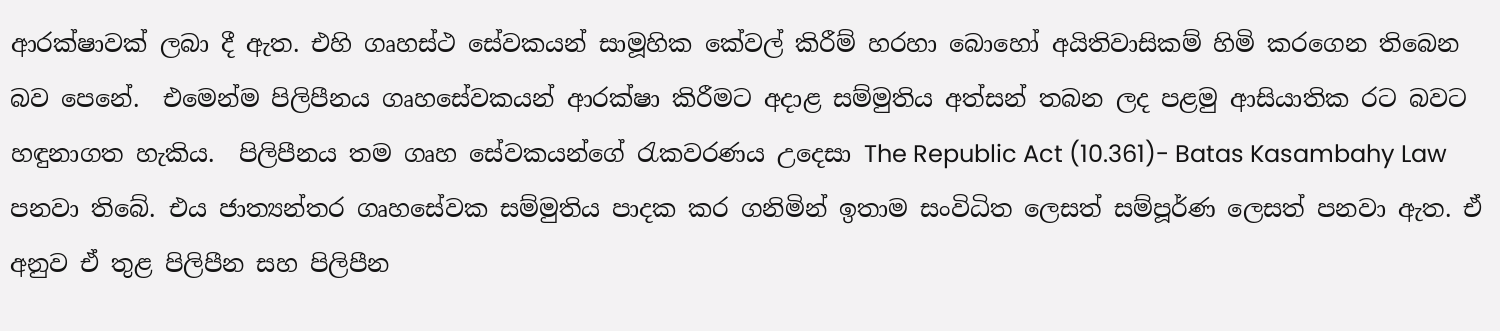ආරක්ෂාවක් ලබා දී ඇත. එහි ගෘහස්ථ සේවකයන් සාමූහික කේවල් කිරීම් හරහා බොහෝ අයිතිවාසිකම් හිමි කරගෙන තිබෙන බව පෙනේ.  එමෙන්ම පිලිපීනය ගෘහසේවකයන් ආරක්ෂා කිරීමට අදාළ සම්මුතිය අත්සන් තබන ලද පළමු ආසියාතික රට බවට හඳුනාගත හැකිය.  පිලිපීනය තම ගෘහ සේවකයන්ගේ රැකවරණය උදෙසා The Republic Act (10.361)- Batas Kasambahy Law පනවා තිබේ. එය ජාත්‍යන්තර ගෘහසේවක සම්මුතිය පාදක කර ගනිමින් ඉතාම සංවිධිත ලෙසත් සම්පූර්ණ ලෙසත් පනවා ඇත. ඒ අනුව ඒ තුළ පිලිපීන සහ පිලිපීන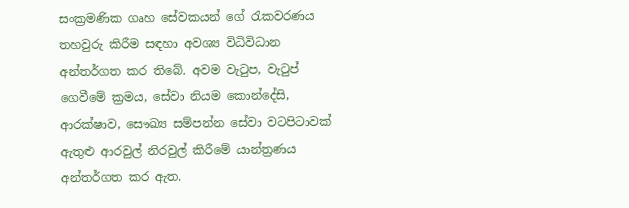සංක්‍රමණික ගෘහ සේවකයන් ගේ රැකවරණය තහවුරු කිරීම සඳහා අවශ්‍ය විධිවිධාන අන්තර්ගත කර තිබේ. අවම වැටුප, වැටුප් ගෙවීමේ ක්‍රමය, සේවා නියම කොන්දේසි, ආරක්ෂාව, සෞඛ්‍ය සම්පන්න සේවා වටපිටාවක් ඇතුළු ආරවුල් නිරවුල් කිරීමේ යාන්ත්‍රණය අන්තර්ගත කර ඇත.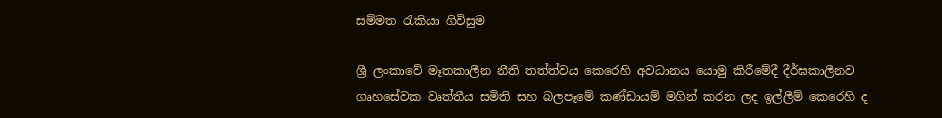සම්මත රැකියා ගිවිසුම

ශ්‍රී ලංකාවේ මෑතකාලීන නීති තත්ත්වය කෙරෙහි අවධානය යොමු කිරීමේදී දීර්ඝකාලීනව ගෘහසේවක වෘත්තීය සමිති සහ බලපෑමේ කණ්ඩායම් මගින් කරන ලද ඉල්ලීම් කෙරෙහි ද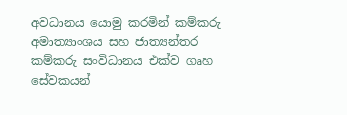අවධානය යොමු කරමින් කම්කරු අමාත්‍යාංශය සහ ජාත්‍යන්තර කම්කරු සංවිධානය එක්ව ගෘහ සේවකයන්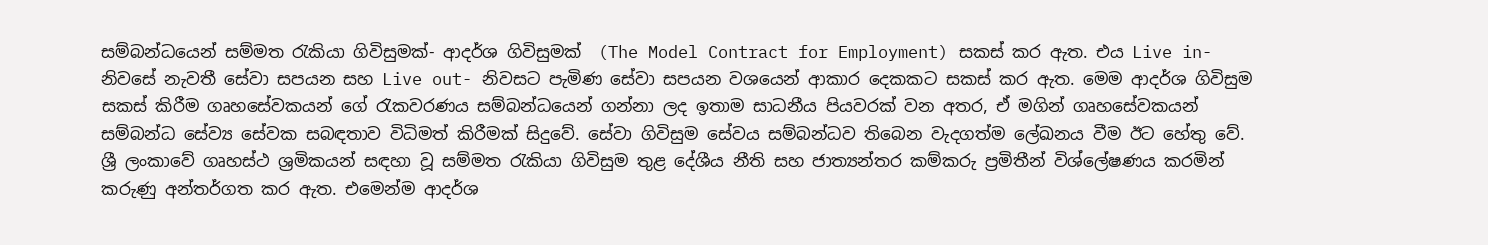සම්බන්ධයෙන් සම්මත රැකියා ගිවිසුමක්- ආදර්ශ ගිවිසුමක්  (The Model Contract for Employment) සකස් කර ඇත. එය Live in- නිවසේ නැවතී සේවා සපයන සහ Live out- නිවසට පැමිණ සේවා සපයන වශයෙන් ආකාර දෙකකට සකස් කර ඇත. මෙම ආදර්ශ ගිවිසුම සකස් කිරීම ගෘහසේවකයන් ගේ රැකවරණය සම්බන්ධයෙන් ගන්නා ලද ඉතාම සාධනීය පියවරක් වන අතර, ඒ මගින් ගෘහසේවකයන් සම්බන්ධ සේව්‍ය සේවක සබඳතාව විධිමත් කිරීමක් සිදුවේ. සේවා ගිවිසුම සේවය සම්බන්ධව තිබෙන වැදගත්ම ලේඛනය වීම ඊට හේතු වේ. ශ්‍රී ලංකාවේ ගෘහස්ථ ශ්‍රමිකයන් සඳහා වූ සම්මත රැකියා ගිවිසුම තුළ දේශීය නීති සහ ජාත්‍යන්තර කම්කරු ප්‍රමිතීන් විශ්ලේෂණය කරමින් කරුණු අන්තර්ගත කර ඇත. එමෙන්ම ආදර්ශ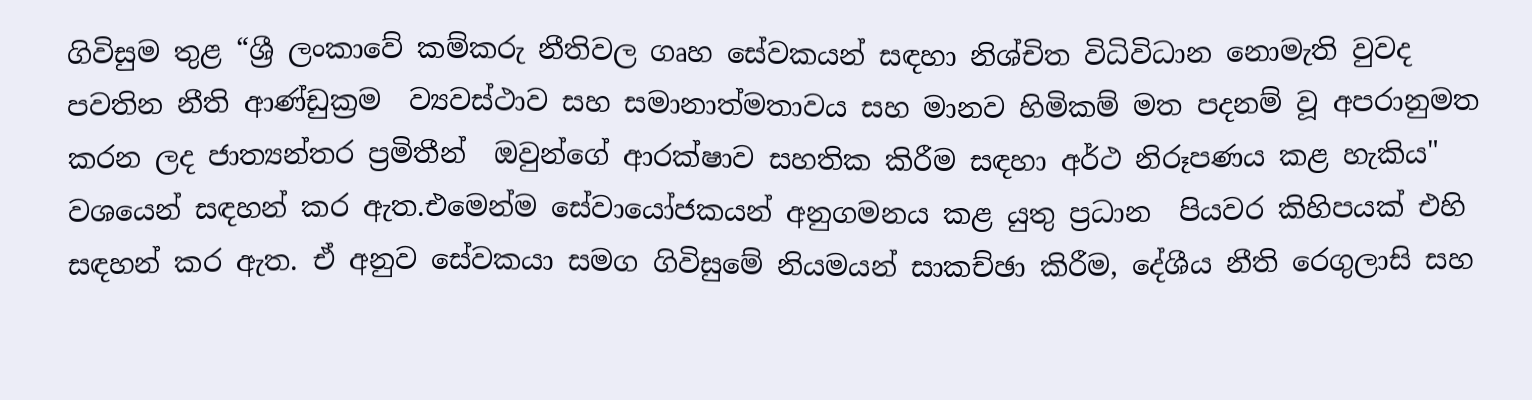ගිවිසුම තුළ “ශ්‍රී ලංකාවේ කම්කරු නීතිවල ගෘහ සේවකයන් සඳහා නිශ්චිත විධිවිධාන නොමැති වුවද පවතින නීති ආණ්ඩුක්‍රම  ව්‍යවස්ථාව සහ සමානාත්මතාවය සහ මානව හිමිකම් මත පදනම් වූ අපරානුමත කරන ලද ජාත්‍යන්තර ප්‍රමිතීන්  ඔවුන්ගේ ආරක්ෂාව සහතික කිරීම සඳහා අර්ථ නිරූපණය කළ හැකිය" වශයෙන් සඳහන් කර ඇත.එමෙන්ම සේවායෝජකයන් අනුගමනය කළ යුතු ප්‍රධාන  පියවර කිහිපයක් එහි සඳහන් කර ඇත. ඒ අනුව සේවකයා සමග ගිවිසුමේ නියමයන් සාකච්ඡා කිරීම, දේශීය නීති රෙගුලාසි සහ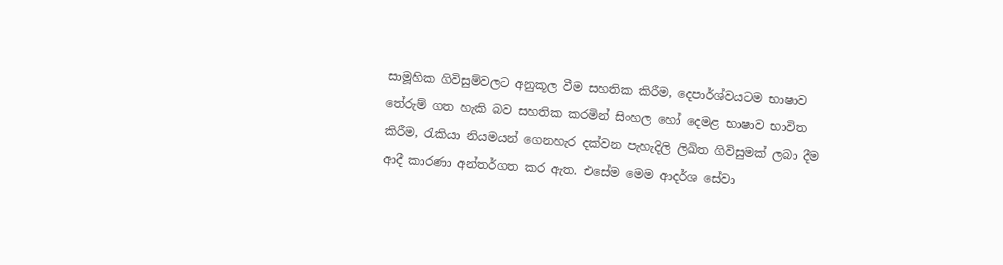සාමූහික ගිවිසුම්වලට අනුකූල වීම සහතික කිරීම, දෙපාර්ශ්වයටම භාෂාව තේරුම් ගත හැකි බව සහතික කරමින් සිංහල හෝ දෙමළ භාෂාව භාවිත කිරීම, රැකියා නියමයන් ගෙනහැර දක්වන පැහැදිලි ලිඛිත ගිවිසුමක් ලබා දීම ආදී කාරණා අන්තර්ගත කර ඇත. එසේම මෙම ආදර්ශ සේවා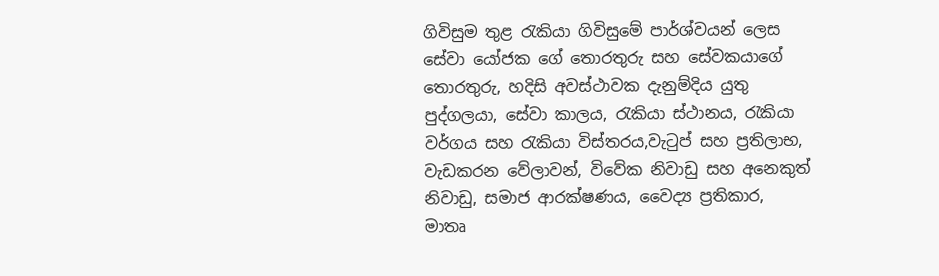ගිවිසුම තුළ රැකියා ගිවිසුමේ පාර්ශ්වයන් ලෙස සේවා යෝජක ගේ තොරතුරු සහ සේවකයාගේ තොරතුරු, හදිසි අවස්ථාවක දැනුම්දිය යුතු පුද්ගලයා, සේවා කාලය, රැකියා ස්ථානය, රැකියා වර්ගය සහ රැකියා විස්තරය,වැටුප් සහ ප්‍රතිලාභ, වැඩකරන වේලාවන්, විවේක නිවාඩු සහ අනෙකුත් නිවාඩු, සමාජ ආරක්ෂණය, වෛද්‍ය ප්‍රතිකාර, මාතෘ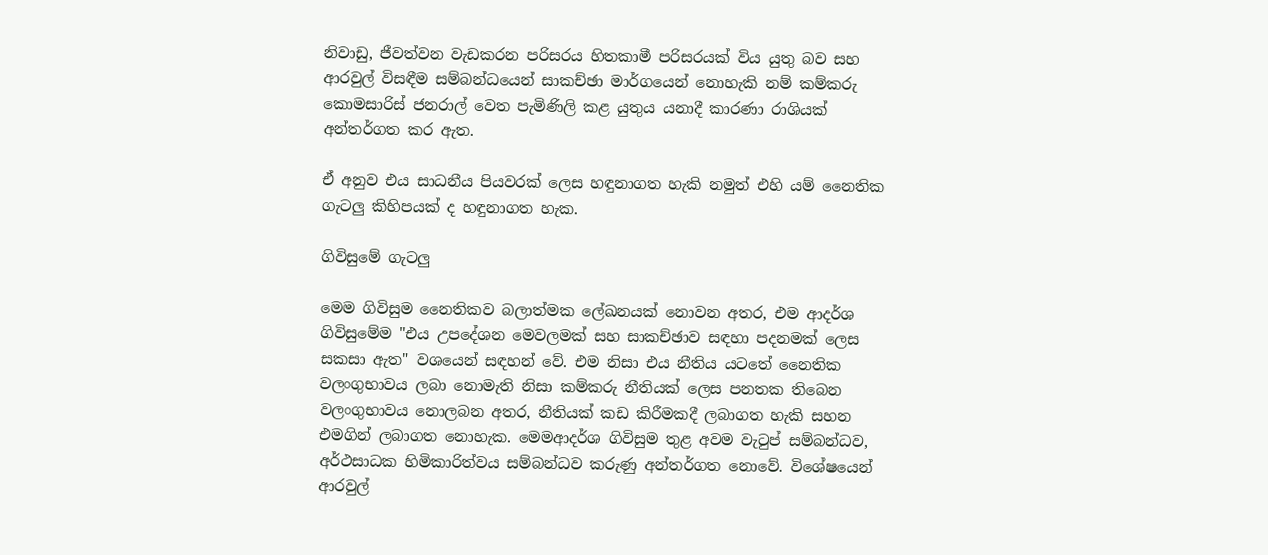නිවාඩු, ජීවත්වන වැඩකරන පරිසරය හිතකාමී පරිසරයක් විය යුතු බව සහ ආරවුල් විසඳීම සම්බන්ධයෙන් සාකච්ඡා මාර්ගයෙන් නොහැකි නම් කම්කරු කොමසාරිස් ජනරාල් වෙත පැමිණිලි කළ යුතුය යනාදී කාරණා රාශියක් අන්තර්ගත කර ඇත.

ඒ අනුව එය සාධනීය පියවරක් ලෙස හඳුනාගත හැකි නමුත් එහි යම් නෛතික ගැටලු කිහිපයක් ද හඳුනාගත හැක.

ගිවිසුමේ ගැටලු

මෙම ගිවිසුම නෛතිකව බලාත්මක ලේඛනයක් නොවන අතර, එම ආදර්ශ ගිවිසුමේම "එය උපදේශන මෙවලමක් සහ සාකච්ඡාව සඳහා පදනමක් ලෙස සකසා ඇත" වශයෙන් සඳහන් වේ. එම නිසා එය නීතිය යටතේ නෛතික වලංගුභාවය ලබා නොමැති නිසා කම්කරු නීතියක් ලෙස පනතක තිබෙන වලංගුභාවය නොලබන අතර, නීතියක් කඩ කිරීමකදී ලබාගත හැකි සහන එමගින් ලබාගත නොහැක. මෙමආදර්ශ ගිවිසුම තුළ අවම වැටුප් සම්බන්ධව, අර්ථසාධක හිමිකාරිත්වය සම්බන්ධව කරුණු අන්තර්ගත නොවේ. විශේෂයෙන් ආරවුල්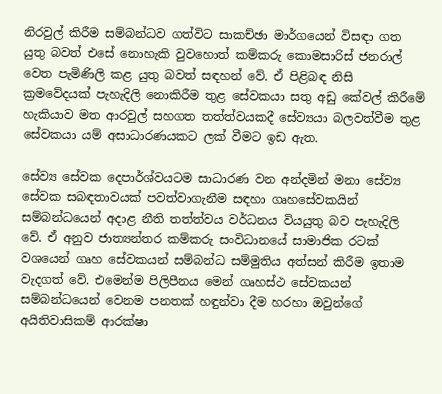නිරවුල් කිරීම සම්බන්ධව ගත්විට සාකච්ඡා මාර්ගයෙන් විසඳා ගත යුතු බවත් එසේ නොහැකි වුවහොත් කම්කරු කොමසාරිස් ජනරාල් වෙත පැමිණිලි කළ යුතු බවත් සඳහන් වේ. ඒ පිළිබඳ නිසි ක්‍රමවේදයක් පැහැදිලි නොකිරීම තුළ සේවකයා සතු අඩු කේවල් කිරීමේ හැකියාව මත ආරවුල් සහගත තත්ත්වයකදී සේව්‍යයා බලවත්වීම තුළ සේවකයා යම් අසාධාරණයකට ලක් වීමට ඉඩ ඇත.

සේව්‍ය සේවක දෙපාර්ශ්වයටම සාධාරණ වන අන්දමින් මනා සේව්‍ය සේවක සබඳතාවයක් පවත්වාගැනීම සඳහා ගෘහසේවකයින් සම්බන්ධයෙන් අදාළ නීති තත්ත්වය වර්ධනය වියයුතු බව පැහැදිලි වේ. ඒ අනුව ජාත්‍යන්තර කම්කරු සංවිධානයේ සාමාජික රටක් වශයෙන් ගෘහ සේවකයන් සම්බන්ධ සම්මුතිය අත්සන් කිරීම ඉතාම වැදගත් වේ. එමෙන්ම පිලිපීනය මෙන් ගෘහස්ථ සේවකයන් සම්බන්ධයෙන් වෙනම පනතක් හඳුන්වා දීම හරහා ඔවුන්ගේ අයිතිවාසිකම් ආරක්ෂා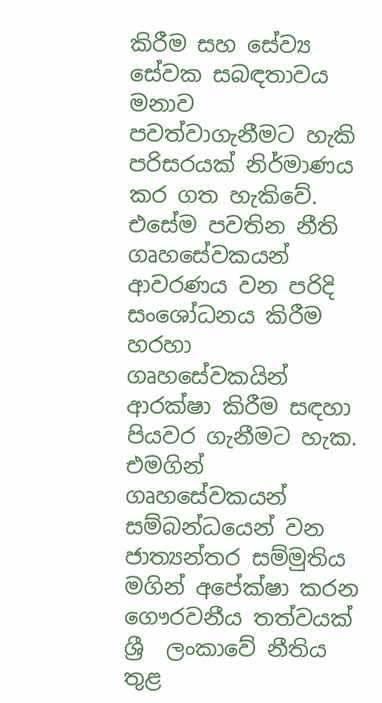කිරීම සහ සේව්‍ය සේවක සබඳතාවය මනාව පවත්වාගැනීමට හැකි පරිසරයක් නිර්මාණය කර ගත හැකිවේ. එසේම පවතින නීති ගෘහසේවකයන් ආවරණය වන පරිදි සංශෝධනය කිරීම හරහා ගෘහසේවකයින් ආරක්ෂා කිරීම සඳහා පියවර ගැනීමට හැක. එමගින් ගෘහසේවකයන් සම්බන්ධයෙන් වන ජාත්‍යන්තර සම්මුතිය මගින් අපේක්ෂා කරන ගෞරවනීය තත්වයක් ශ්‍රී  ලංකාවේ නීතිය තුළ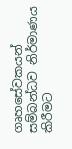ගෘහසේවකයන් සම්බන්ධව නිර්මාණය  කිරීමට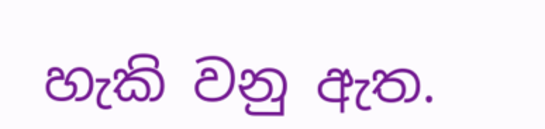හැකි වනු ඇත.